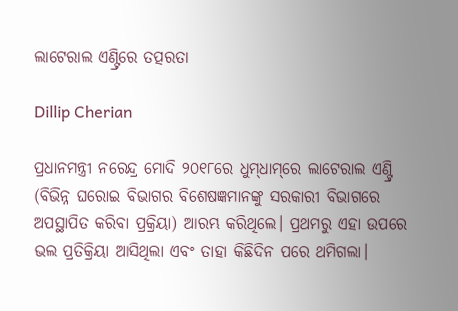ଲାଟେରାଲ ଏଣ୍ଟ୍ରିରେ ତତ୍ପରତା

Dillip Cherian

ପ୍ରଧାନମନ୍ତ୍ରୀ ନରେନ୍ଦ୍ର ମୋଦି ୨୦୧୮ରେ ଧୁମ୍‌ଧାମ୍‌ରେ ଲାଟେରାଲ ଏଣ୍ଟ୍ରି (ବିଭିନ୍ନ ଘରୋଇ ବିଭାଗର ବିଶେଷଜ୍ଞମାନଙ୍କୁ ସରକାରୀ ବିଭାଗରେ ଅପସ୍ଥାପିତ କରିବା ପ୍ରକ୍ରିୟା) ଆରମ୍ଭ କରିଥିଲେ। ପ୍ରଥମରୁ ଏହା ଉପରେ ଭଲ ପ୍ରତିକ୍ରିୟା ଆସିଥିଲା ଏବଂ ତାହା କିଛିଦିନ ପରେ ଥମିଗଲା।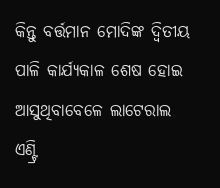କିନ୍ତୁ ବର୍ତ୍ତମାନ ମୋଦିଙ୍କ ଦ୍ୱିତୀୟ ପାଳି କାର୍ଯ୍ୟକାଳ ଶେଷ ହୋଇ ଆସୁଥିବାବେଳେ ଲାଟେରାଲ ଏଣ୍ଟ୍ରି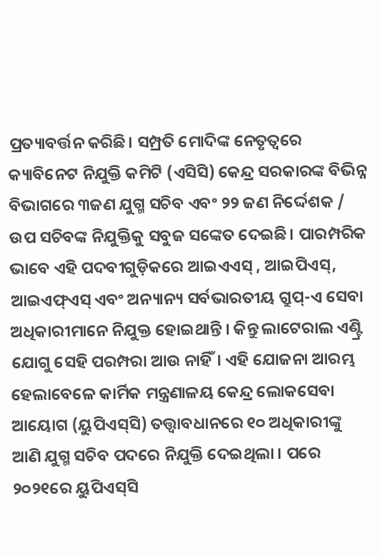ପ୍ରତ୍ୟାବର୍ତ୍ତନ କରିଛି। ସମ୍ପ୍ରତି ମୋଦିଙ୍କ ନେତୃତ୍ୱରେ କ୍ୟାବିନେଟ ନିଯୁକ୍ତି କମିଟି (ଏସିସି) କେନ୍ଦ୍ର ସରକାରଙ୍କ ବିଭିନ୍ନ ବିଭାଗରେ ୩ଜଣ ଯୁଗ୍ମ ସଚିବ ଏବଂ ୨୨ ଜଣ ନିର୍ଦ୍ଦେଶକ / ଉପ ସଚିବଙ୍କ ନିଯୁକ୍ତିକୁ ସବୁଜ ସଙ୍କେତ ଦେଇଛି। ପାରମ୍ପରିକ ଭାବେ ଏହି ପଦବୀଗୁଡ଼ିକରେ ଆଇଏଏସ୍‌ , ଆଇପିଏସ୍‌, ଆଇଏଫ୍‌ଏସ୍‌ ଏବଂ ଅନ୍ୟାନ୍ୟ ସର୍ବଭାରତୀୟ ଗ୍ରୁପ୍‌-ଏ ସେବା ଅଧିକାରୀମାନେ ନିଯୁକ୍ତ ହୋଇଥାନ୍ତି । କିନ୍ତୁ ଲାଟେରାଲ ଏଣ୍ଟ୍ରି ଯୋଗୁ ସେହି ପରମ୍ପରା ଆଉ ନାହିଁ। ଏହି ଯୋଜନା ଆରମ୍ଭ ହେଲାବେଳେ କାର୍ମିକ ମନ୍ତ୍ରଣାଳୟ କେନ୍ଦ୍ର ଲୋକସେବା ଆୟୋଗ (ୟୁପିଏସ୍‌ସି) ତତ୍ତ୍ୱାବଧାନରେ ୧୦ ଅଧିକାରୀଙ୍କୁ ଆଣି ଯୁଗ୍ମ ସଚିବ ପଦରେ ନିଯୁକ୍ତି ଦେଇଥିଲା । ପରେ ୨୦୨୧ରେ ୟୁପିଏସ୍‌ସି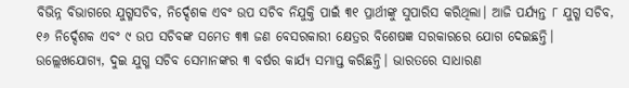ବିଭିନ୍ନ ବିଭାଗରେ ଯୁଗ୍ମସଚିବ, ନିର୍ଦ୍ଦେଶକ ଏବଂ ଉପ ସଚିବ ନିଯୁକ୍ତି ପାଇଁ ୩୧ ପ୍ରାର୍ଥୀଙ୍କୁ ସୁପାରିସ କରିଥିଲା। ଆଜି ପର୍ଯ୍ୟନ୍ତ ୮ ଯୁଗ୍ମ ସଚିବ, ୧୬ ନିର୍ଦ୍ଦେଶକ ଏବଂ ୯ ଉପ ସଚିବଙ୍କ ସମେତ ୩୩ ଜଣ ବେସରକାରୀ କ୍ଷେତ୍ରର ବିଶେଷଜ୍ଞ ସରକାରରେ ଯୋଗ ଦେଇଛନ୍ତି। ଉଲ୍ଲେଖଯୋଗ୍ୟ, ଦୁଇ ଯୁଗ୍ମ ସଚିବ ସେମାନଙ୍କର ୩ ବର୍ଷର କାର୍ଯ୍ୟ ସମାପ୍ତ କରିଛନ୍ତି। ଭାରତରେ ସାଧାରଣ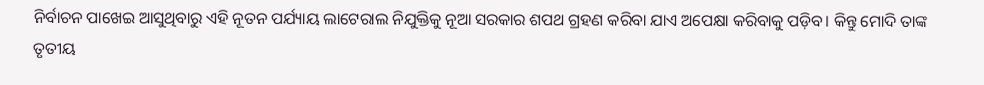ନିର୍ବାଚନ ପାଖେଇ ଆସୁଥିବାରୁ ଏହି ନୂତନ ପର୍ଯ୍ୟାୟ ଲାଟେରାଲ ନିଯୁକ୍ତିକୁ ନୂଆ ସରକାର ଶପଥ ଗ୍ରହଣ କରିବା ଯାଏ ଅପେକ୍ଷା କରିବାକୁ ପଡ଼ିବ। କିନ୍ତୁ ମୋଦି ତାଙ୍କ ତୃତୀୟ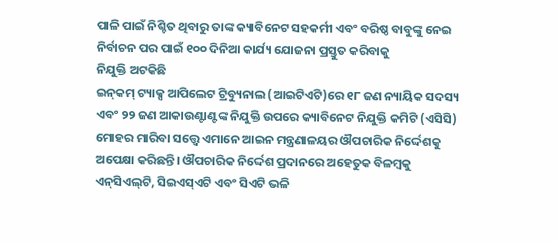ପାଳି ପାଇଁ ନିଶ୍ଚିତ ଥିବାରୁ ତାଙ୍କ କ୍ୟାବିନେଟ ସହକର୍ମୀ ଏବଂ ବରିଷ୍ଠ ବାବୁଙ୍କୁ ନେଇ ନିର୍ବାଚନ ପର ପାଇଁ ୧୦୦ ଦିନିଆ କାର୍ଯ୍ୟ ଯୋଜନା ପ୍ରସ୍ତୁତ କରିବାକୁ
ନିଯୁକ୍ତି ଅଟକିଛି
ଇନ୍‌କମ୍‌ ଟ୍ୟାକ୍ସ ଆପିଲେଟ ଟ୍ରିବ୍ୟୁନାଲ (ଆଇଟିଏଟି)ରେ ୧୮ ଜଣ ନ୍ୟାୟିକ ସଦସ୍ୟ ଏବଂ ୨୨ ଜଣ ଆକାଉଣ୍ଟାଣ୍ଟଙ୍କ ନିଯୁକ୍ତି ଉପରେ କ୍ୟାବିନେଟ ନିଯୁକ୍ତି କମିଟି (ଏସିସି) ମୋହର ମାରିବା ସତ୍ତ୍ୱେ ଏମାନେ ଆଇନ ମନ୍ତ୍ରଣାଳୟର ଔପଚାରିକ ନିର୍ଦ୍ଦେଶକୁ ଅପେକ୍ଷା କରିଛନ୍ତି। ଔପଚାରିକ ନିର୍ଦ୍ଦେଶ ପ୍ରଦାନରେ ଅହେତୁକ ବିଳମ୍ବକୁ ଏନ୍‌ସିଏଲ୍‌ଟି, ସିଇଏସ୍‌ଏଟି ଏବଂ ସିଏଟି ଭଳି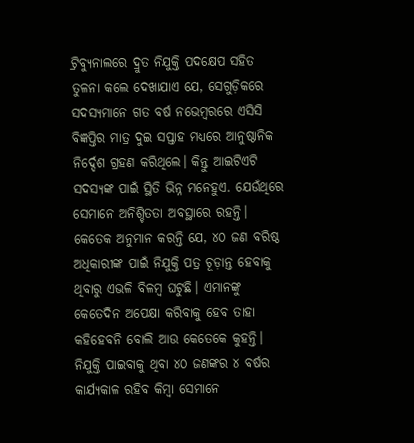ଟ୍ରିବ୍ୟୁନାଲରେ ଦ୍ରୁତ ନିଯୁକ୍ତି ପଦକ୍ଷେପ ସହିତ ତୁଳନା କଲେ ଦେଖାଯାଏ ଯେ, ସେଗୁଡ଼ିକରେ ସଦସ୍ୟମାନେ ଗତ ବର୍ଷ ନଭେମ୍ବରରେ ଏସିସି ବିଜ୍ଞପ୍ତିର ମାତ୍ର ଦୁଇ ସପ୍ତାହ ମଧ୍ୟରେ ଆନୁଷ୍ଠାନିକ ନିର୍ଦ୍ଦେଶ ଗ୍ରହଣ କରିଥିଲେ। କିନ୍ତୁ ଆଇଟିଏଟି ସଦସ୍ୟଙ୍କ ପାଇଁ ସ୍ଥିତି ଭିନ୍ନ ମନେହୁଏ. ଯେଉଁଥିରେ ସେମାନେ ଅନିଶ୍ଚିତତା ଅବସ୍ଥାରେ ରହନ୍ତି। କେତେକ ଅନୁମାନ କରନ୍ତି ଯେ, ୪୦ ଜଣ ବରିଷ୍ଠ ଅଧିକାରୀଙ୍କ ପାଇଁ ନିଯୁକ୍ତି ପତ୍ର ଚୂଡ଼ାନ୍ତ ହେବାକୁ ଥିବାରୁ ଏଭଳି ବିଳମ୍ବ ଘଟୁଛି। ଏମାନଙ୍କୁ କେତେଦିନ ଅପେକ୍ଷା କରିବାକୁ ହେବ ତାହା କହିହେବନି ବୋଲି ଆଉ କେତେକେ କୁହନ୍ତି। ନିଯୁକ୍ତି ପାଇବାକୁ ଥିବା ୪୦ ଜଣଙ୍କର ୪ ବର୍ଷର କାର୍ଯ୍ୟକାଳ ରହିବ କିମ୍ବା ସେମାନେ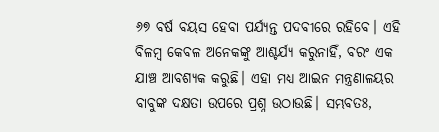୬୭ ବର୍ଷ ବୟସ ହେବା ପର୍ଯ୍ୟନ୍ତ ପଦବୀରେ ରହିବେ। ଏହି ବିଳମ୍ବ କେବଳ ଅନେକଙ୍କୁ ଆଶ୍ଚର୍ଯ୍ୟ କରୁନାହିଁ, ବରଂ ଏକ ଯାଞ୍ଚ ଆବଶ୍ୟକ କରୁଛି। ଏହା ମଧ୍ୟ ଆଇନ ମନ୍ତ୍ରଣାଳୟର ବାବୁଙ୍କ ଦକ୍ଷତା ଉପରେ ପ୍ରଶ୍ନ ଉଠାଉଛି। ସମ୍ଭବତଃ,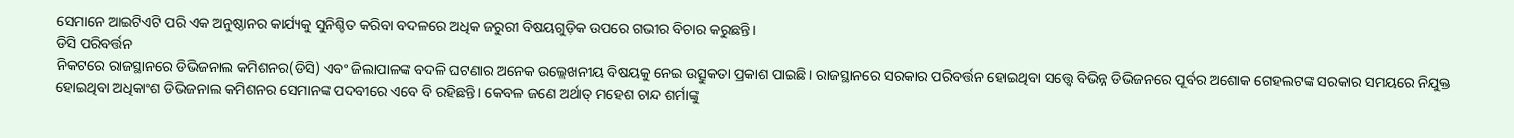ସେମାନେ ଆଇଟିଏଟି ପରି ଏକ ଅନୁଷ୍ଠାନର କାର୍ଯ୍ୟକୁ ସୁନିଶ୍ଚିତ କରିବା ବଦଳରେ ଅଧିକ ଜରୁରୀ ବିଷୟଗୁଡ଼ିକ ଉପରେ ଗଭୀର ବିଚାର କରୁଛନ୍ତି।
ଡିସି ପରିବର୍ତ୍ତନ
ନିକଟରେ ରାଜସ୍ଥାନରେ ଡିଭିଜନାଲ କମିଶନର(ଡିସି) ଏବଂ ଜିଲାପାଳଙ୍କ ବଦଳି ଘଟଣାର ଅନେକ ଉଲ୍ଲେଖନୀୟ ବିଷୟକୁ ନେଇ ଉତ୍ସୁକତା ପ୍ରକାଶ ପାଇଛି। ରାଜସ୍ଥାନରେ ସରକାର ପରିବର୍ତ୍ତନ ହୋଇଥିବା ସତ୍ତ୍ୱେ ବିଭିନ୍ନ ଡିଭିଜନରେ ପୂର୍ବର ଅଶୋକ ଗେହଲଟଙ୍କ ସରକାର ସମୟରେ ନିଯୁକ୍ତ ହୋଇଥିବା ଅଧିକାଂଶ ଡିଭିଜନାଲ କମିଶନର ସେମାନଙ୍କ ପଦବୀରେ ଏବେ ବି ରହିଛନ୍ତି। କେବଳ ଜଣେ ଅର୍ଥାତ୍‌ ମହେଶ ଚାନ୍ଦ ଶର୍ମାଙ୍କୁ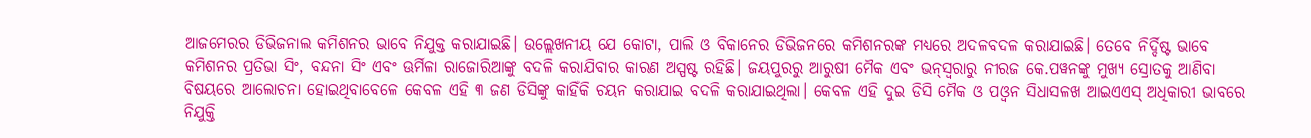ଆଜମେରର ଡିଭିଜନାଲ କମିଶନର ଭାବେ ନିଯୁକ୍ତ କରାଯାଇଛି। ଉଲ୍ଲେଖନୀୟ ଯେ କୋଟା, ପାଲି ଓ ବିକାନେର ଡିଭିଜନରେ କମିଶନରଙ୍କ ମଧ୍ୟରେ ଅଦଳବଦଳ କରାଯାଇଛି। ତେବେ ନିର୍ଦ୍ଦିଷ୍ଟ ଭାବେ କମିଶନର ପ୍ରତିଭା ସିଂ, ବନ୍ଦନା ସିଂ ଏବଂ ଊର୍ମିଳା ରାଜୋରିଆଙ୍କୁ ବଦଳି କରାଯିବାର କାରଣ ଅସ୍ପଷ୍ଟ ରହିଛି। ଜୟପୁରରୁ ଆରୁଷୀ ମୈକ ଏବଂ ଭନ୍‌ସ୍ବରାରୁ ନୀରଜ କେ.ପୱନଙ୍କୁ ମୁଖ୍ୟ ସ୍ରୋତକୁ ଆଣିବା ବିଷୟରେ ଆଲୋଚନା ହୋଇଥିବାବେଳେ କେବଳ ଏହି ୩ ଜଣ ଡିସିଙ୍କୁ କାହିଁକି ଚୟନ କରାଯାଇ ବଦଳି କରାଯାଇଥିଲା। କେବଳ ଏହି ଦୁଇ ଡିସି ମୈକ ଓ ପଓ୍ବନ ସିଧାସଳଖ ଆଇଏଏସ୍‌ ଅଧିକାରୀ ଭାବରେ ନିଯୁକ୍ତି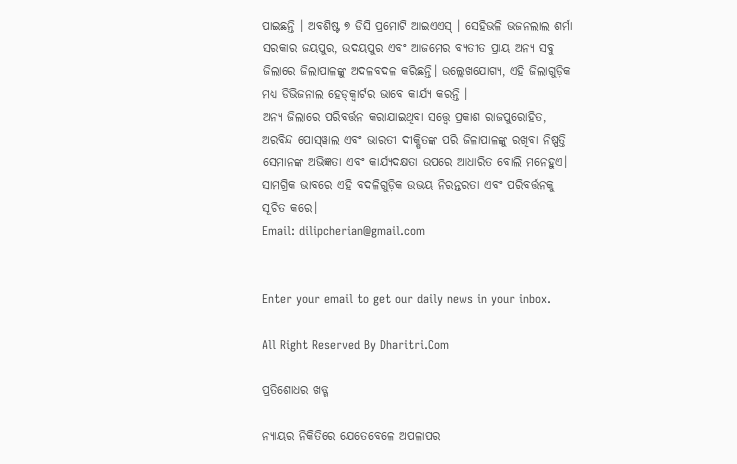ପାଇଛନ୍ତି । ଅବଶିଷ୍ଟ ୭ ଡିସି ପ୍ରମୋଟି ଆଇଏଏସ୍‌ । ସେହିଭଳି ଭଜନଲାଲ ଶର୍ମା ସରକାର ଜୟପୁର, ଉଦୟପୁର ଏବଂ ଆଜମେର ବ୍ୟତୀତ ପ୍ରାୟ ଅନ୍ୟ ସବୁ ଜିଲାରେ ଜିଲାପାଳଙ୍କୁ ଅଦଳବଦଳ କରିଛନ୍ତି। ଉଲ୍ଲେଖଯୋଗ୍ୟ, ଏହି ଜିଲାଗୁଡ଼ିକ ମଧ୍ୟ ଡିଭିଜନାଲ ହେଡ୍‌କ୍ୱାର୍ଟର ଭାବେ କାର୍ଯ୍ୟ କରନ୍ତି ।
ଅନ୍ୟ ଜିଲାରେ ପରିବର୍ତ୍ତନ କରାଯାଇଥିବା ସତ୍ତ୍ୱେ ପ୍ରକାଶ ରାଜପୁରୋହିତ, ଅରବିନ୍ଦ ପୋସ୍‌ୱାଲ ଏବଂ ଭାରତୀ ଦୀକ୍ଷିତଙ୍କ ପରି ଜିଳାପାଳଙ୍କୁ ରଖିବା ନିଷ୍ପତ୍ତି ସେମାନଙ୍କ ଅଭିଜ୍ଞତା ଏବଂ କାର୍ଯ୍ୟଦକ୍ଷତା ଉପରେ ଆଧାରିତ ବୋଲି ମନେହୁଏ। ସାମଗ୍ରିକ ଭାବରେ ଏହି ବଦଳିଗୁଡ଼ିକ ଉଭୟ ନିରନ୍ତରତା ଏବଂ ପରିବର୍ତ୍ତନକୁ ସୂଚିତ କରେ।
Email: dilipcherian@gmail.com


Enter your email to get our daily news in your inbox.

All Right Reserved By Dharitri.Com

ପ୍ରତିଶୋଧର ଖଡ୍ଗ

ନ୍ୟାୟର ନିକିତିରେ ଯେତେବେଳେ ଅପଳାପର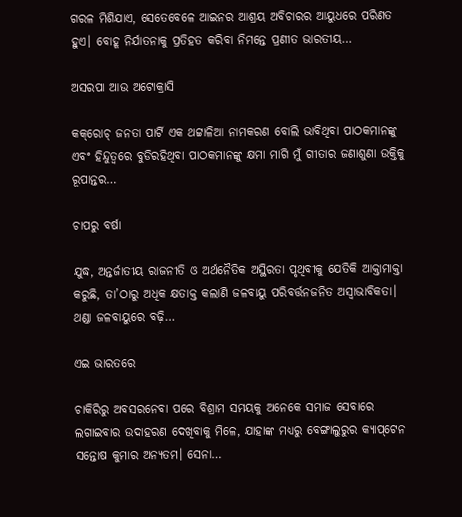ଗରଳ ମିଶିଯାଏ, ସେତେବେଳେ ଆଇନର ଆଶ୍ରୟ ଅବିଚାରର ଆୟୁଧରେ ପରିଣତ ହୁଏ। ବୋହୂ ନିର୍ଯାତନାକୁ ପ୍ରତିହତ କରିବା ନିମନ୍ତେ ପ୍ରଣୀତ ଭାରତୀୟ…

ଅସରପା ଆଉ ଅଟୋକ୍ରାସି

କକ୍‌ରୋଚ୍‌ ଜନତା ପାର୍ଟି ଏକ ଥଟ୍ଟାଳିଆ ନାମକରଣ ବୋଲି ଭାବିଥିବା ପାଠକମାନଙ୍କୁ ଏବଂ ହିନ୍ଦୁତ୍ୱରେ ବୁଡିରହିଥିବା ପାଠକମାନଙ୍କୁ କ୍ଷମା ମାଗି ମୁଁ ଗୀତାର ଜଣାଶୁଣା ଉକ୍ତିକୁ ରୂପାନ୍ତର…

ଚାପରୁ ବର୍ଷା

ଯୁଦ୍ଧ, ଅନ୍ତର୍ଜାତୀୟ ରାଜନୀତି ଓ ଅର୍ଥନୈତିକ ଅସ୍ଥିରତା ପୃଥିବୀକୁ ଯେତିକି ଆକ୍ତାମାକ୍ତା କରୁଛି, ତା’ଠାରୁ ଅଧିକ କ୍ଷତାକ୍ତ କଲାଣି ଜଳବାୟୁ ପରିବର୍ତ୍ତନଜନିତ ଅସ୍ବାଭାବିକତା। ଥଣ୍ଡା ଜଳବାୟୁରେ ବଢ଼ି…

ଏଇ ଭାରତରେ

ଚାକିରିରୁ ଅବସରନେବା ପରେ ବିଶ୍ରାମ ସମୟକୁ ଅନେକେ ସମାଜ ସେବାରେ ଲଗାଇବାର ଉଦାହରଣ ଦେଖିବାକୁ ମିଳେ, ଯାହାଙ୍କ ମଧ୍ୟରୁ ବେଙ୍ଗାଲୁରୁର କ୍ୟାପ୍‌ଟେନ ସନ୍ତୋଷ କୁମାର ଅନ୍ୟତମ। ସେନା…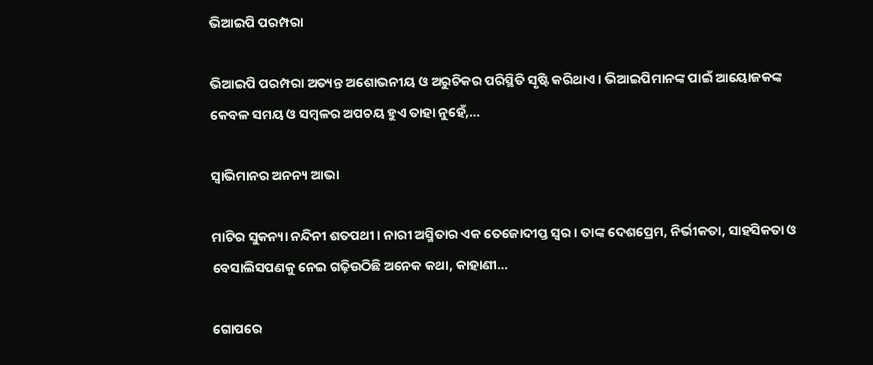ଭିଆଇପି ପରମ୍ପରା

ଭିଆଇପି ପରମ୍ପରା ଅତ୍ୟନ୍ତ ଅଶୋଭନୀୟ ଓ ଅରୁଚିକର ପରିସ୍ଥିତି ସୃଷ୍ଟି କରିଥାଏ। ଭିଆଇପିମାନଙ୍କ ପାଇଁ ଆୟୋଜକଙ୍କ କେବଳ ସମୟ ଓ ସମ୍ବଳର ଅପଚୟ ହୁଏ ତାହା ନୁହେଁ,…

ସ୍ବାଭିମାନର ଅନନ୍ୟ ଆଭା

ମାଟିର ସୁକନ୍ୟା ନନ୍ଦିନୀ ଶତପଥୀ। ନାରୀ ଅସ୍ମିତାର ଏକ ତେଜୋଦୀପ୍ତ ସ୍ବର। ତାଙ୍କ ଦେଶପ୍ରେମ, ନିର୍ଭୀକତା, ସାହସିକତା ଓ ବେସାଲିସପଣକୁ ନେଇ ଗଢ଼ିଉଠିଛି ଅନେକ କଥା, କାହାଣୀ…

ଗୋପରେ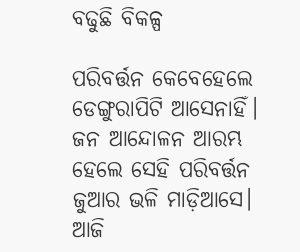ବଢୁଛି ବିକଳ୍ପ

ପରିବର୍ତ୍ତନ କେବେହେଲେ ଡେଙ୍ଗୁରାପିଟି ଆସେନାହିଁ। ଜନ ଆନ୍ଦୋଳନ ଆରମ୍ଭ ହେଲେ ସେହି ପରିବର୍ତ୍ତନ ଜୁଆର ଭଳି ମାଡ଼ିଆସେ। ଆଜି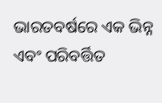ଭାରତବର୍ଷରେ ଏକ ଭିନ୍ନ ଏବଂ ପରିବର୍ତ୍ତିତ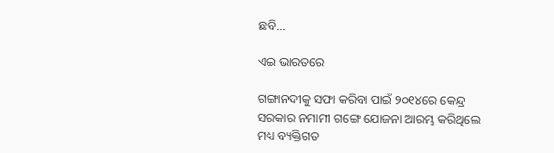ଛବି…

ଏଇ ଭାରତରେ

ଗଙ୍ଗାନଦୀକୁ ସଫା କରିବା ପାଇଁ ୨୦୧୪ରେ କେନ୍ଦ୍ର ସରକାର ନମାମୀ ଗଙ୍ଗେ ଯୋଜନା ଆରମ୍ଭ କରିଥିଲେ ମଧ୍ୟ ବ୍ୟକ୍ତିଗତ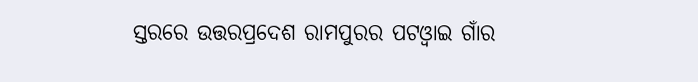ସ୍ତରରେ ଉତ୍ତରପ୍ରଦେଶ ରାମପୁରର ପଟଓ୍ବାଇ ଗାଁର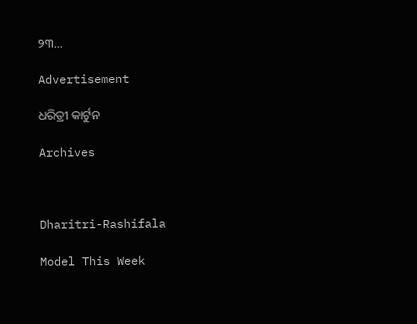୨୩…

Advertisement

ଧରିତ୍ରୀ କାର୍ଟୁନ

Archives



Dharitri-Rashifala

Model This Week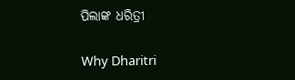ପିଲାଙ୍କ ଧରିତ୍ରୀ

Why Dharitri